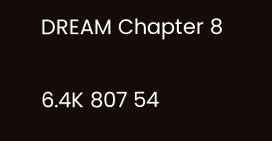DREAM Chapter 8

6.4K 807 54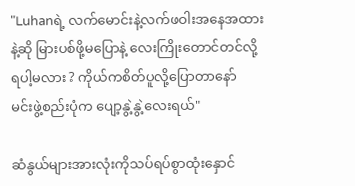"Luhanရဲ့ လက်မောင်းနဲ့လက်ဖဝါးအနေအထား
နဲ့ဆို မြားပစ်ဖို့မပြောနဲ့ လေးကြိုးတောင်တင်လို့
ရပါ့မလား ? ကိုယ်ကစိတ်ပူလို့ပြောတာနော်
မင်းဖွဲ့စည်းပုံက ပျော့နွဲ့နွဲ့လေးရယ်"

ဆံနွယ်များအားလုံးကိုသပ်ရပ်စွာထုံးနှောင်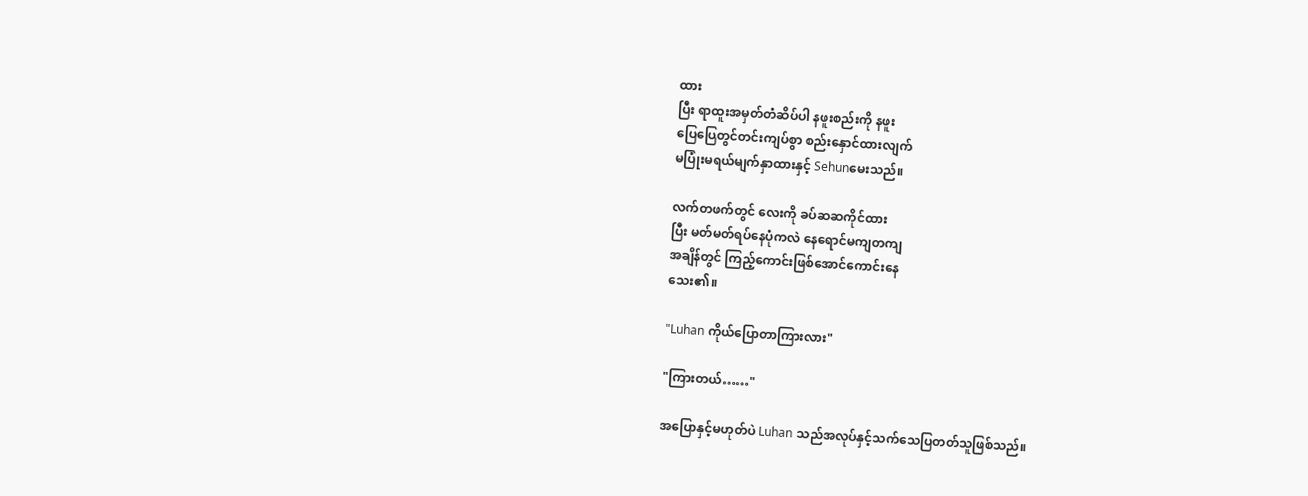ထား
ပြီး ရာထူးအမှတ်တံဆိပ်ပါ နဖူးစည်းကို နဖူး
ပြေပြေတွင်တင်းကျပ်စွာ စည်းနှောင်ထားလျက်
မပြုံးမရယ်မျက်နှာထားနှင့် Sehunမေးသည်။

လက်တဖက်တွင် လေးကို ခပ်ဆဆကိုင်ထား
ပြီး မတ်မတ်ရပ်နေပုံကလဲ နေရောင်မကျတကျ
အချိန်တွင် ကြည့်ကောင်းဖြစ်အောင်ကောင်းနေ
သေး၏။

"Luhan ကိုယ်ပြောတာကြားလား"

"ကြားတယ်……"

အပြောနှင့်မဟုတ်ပဲ Luhan သည်အလုပ်နှင့်သက်သေပြတတ်သူဖြစ်သည်။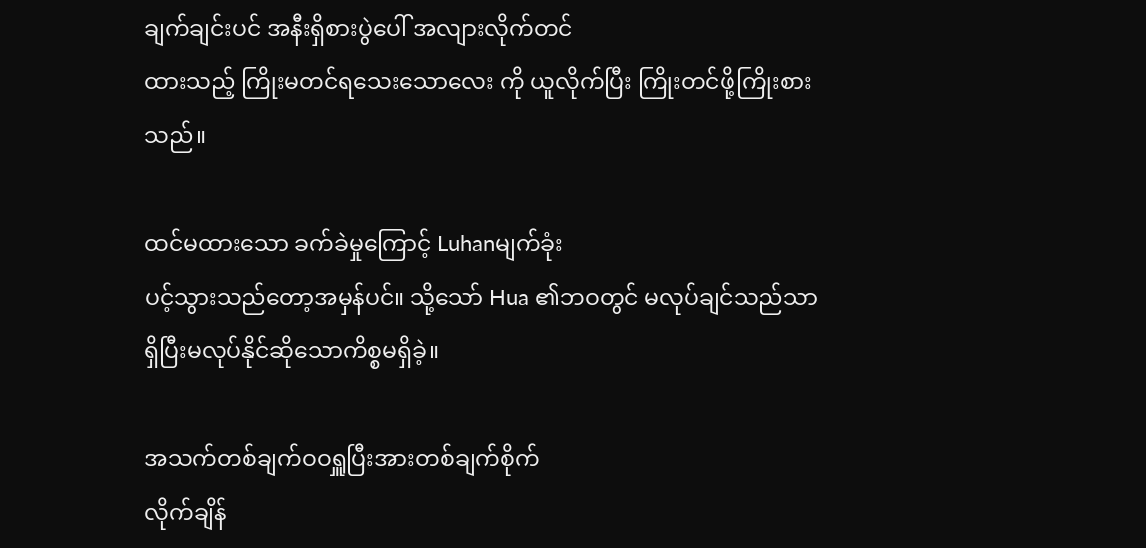ချက်ချင်းပင် အနီးရှိစားပွဲပေါ် အလျားလိုက်တင်
ထားသည့် ကြိုးမတင်ရသေးသောလေး ကို ယူလိုက်ပြီး ကြိုးတင်ဖို့ကြိုးစားသည်။

ထင်မထားသော ခက်ခဲမှုကြောင့် Luhanမျက်ခုံး
ပင့်သွားသည်တော့အမှန်ပင်။ သို့သော် Hua ၏ဘဝတွင် မလုပ်ချင်သည်သာရှိပြီးမလုပ်နိုင်ဆိုသောကိစ္စမရှိခဲ့။

အသက်တစ်ချက်ဝဝရှူပြီးအားတစ်ချက်စိုက်
လိုက်ချိန်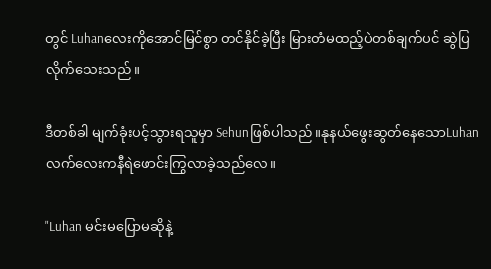တွင် Luhanလေးကိုအောင်မြင်စွာ တင်နိုင်ခဲ့ပြီး မြားတံမထည့်ပဲတစ်ချက်ပင် ဆွဲပြလိုက်သေးသည်။

ဒီတစ်ခါ မျက်ခုံးပင့်သွားရသူမှာ Sehunဖြစ်ပါသည်။နုနယ်ဖွေးဆွတ်နေသောLuhan လက်လေးကနီရဲဖောင်းကြွလာခဲ့သည်လေ။

"Luhan မင်းမပြောမဆိုနဲ့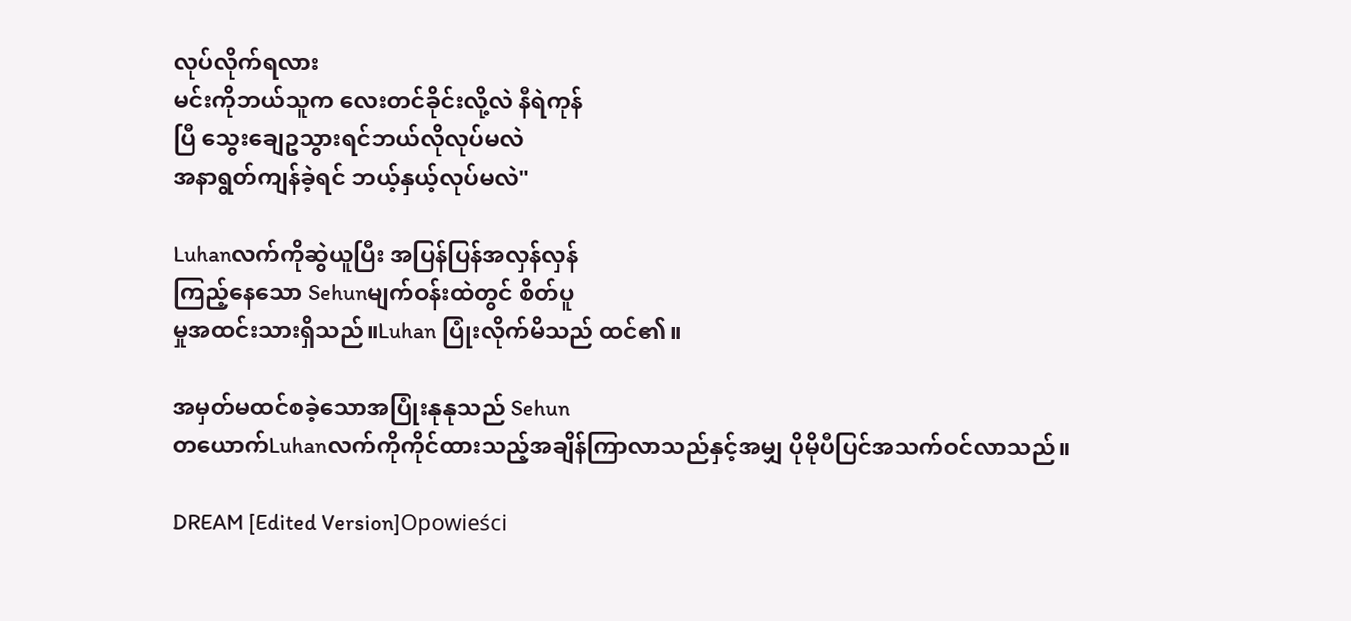လုပ်လိုက်ရလား
မင်းကိုဘယ်သူက လေးတင်ခိုင်းလို့လဲ နီရဲကုန်
ပြီ သွေးချေဥသွားရင်ဘယ်လိုလုပ်မလဲ
အနာရွတ်ကျန်ခဲ့ရင် ဘယ့်နှယ့်လုပ်မလဲ"

Luhanလက်ကိုဆွဲယူပြီး အပြန်ပြန်အလှန်လှန်
ကြည့်နေသော Sehunမျက်ဝန်းထဲတွင် စိတ်ပူ
မှုအထင်းသားရှိ‌‌သည်။Luhan ပြုံးလိုက်မိသည် ထင်၏။

အမှတ်မထင်စခဲ့သောအပြုံးနုနုသည် Sehun
တယောက်Luhanလက်ကိုကိုင်ထားသည့်အချိန်ကြာလာသည်နှင့်အမျှ ပိုမိုပီပြင်အသက်ဝင်လာသည်။

DREAM [Edited Version]Opowieści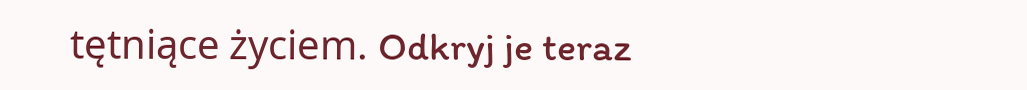tętniące życiem. Odkryj je teraz